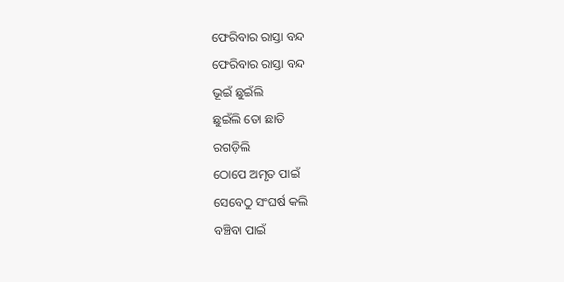ଫେରିବାର ରାସ୍ତା ବନ୍ଦ
ଫେରିବାର ରାସ୍ତା ବନ୍ଦ
ଭୂଇଁ ଛୁଇଁଲି
ଛୁଇଁଲି ତୋ ଛାତି
ରଗଡ଼ିଲି
ଠୋପେ ଅମୃତ ପାଇଁ
ସେବେଠୁ ସଂଘର୍ଷ କଲି
ବଞ୍ଚିବା ପାଇଁ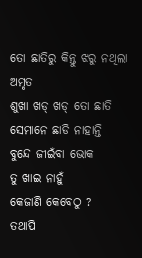ତୋ ଛାତିରୁ କିନ୍ତୁ ଝରୁ ନଥିଲା ଅମୃତ
ଶୁଖା ଖଡ୍ ଖଡ୍ ତୋ ଛାତି
ସେମାନେ ଛାଡି ନାହାନ୍ତି
ବୁନ୍ଦେ ଜୀଇଁବା ଭୋକ
ତୁ ଖାଇ ନାହୁଁ
କେଜାଣି କେବେଠୁ ?
ତଥାପି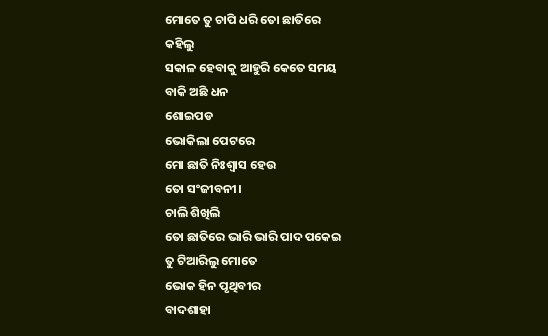ମୋତେ ତୁ ଚାପି ଧରି ତୋ ଛାତିରେ
କହିଲୁ
ସକାଳ ହେବାକୁ ଆହୁରି କେତେ ସମୟ
ବାକି ଅଛି ଧନ
ଶୋଇପଡ
ଭୋକିଲା ପେଟରେ
ମୋ ଛାତି ନିଃଶ୍ୱାସ ହେଉ
ତୋ ସଂଜୀବନୀ।
ଚାଲି ଶିଖିଲି
ତୋ ଛାତିରେ ଭାରି ଭାରି ପାଦ ପକେଇ
ତୁ ଟିଆରିଲୁ ମୋତେ
ଭୋକ ହିନ ପୃଥିବୀର
ବାଦଶାହା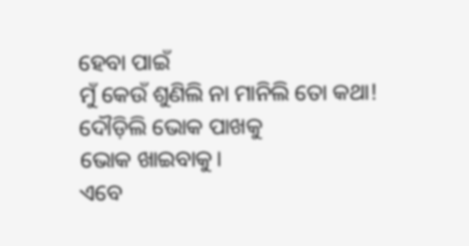ହେବା ପାଇଁ
ମୁଁ କେଉଁ ଶୁଣିଲି ନା ମାନିଲି ତୋ କଥା!
ଦୌଡ଼ିଲି ଭୋକ ପାଖକୁ
ଭୋକ ଖାଇବାକୁ।
ଏବେ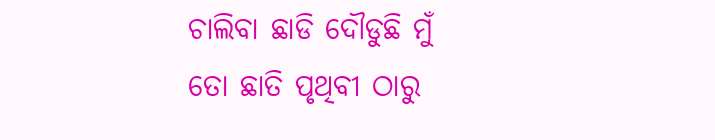ଚାଲିବା ଛାଡି ଦୌଡୁଛି ମୁଁ
ତୋ ଛାତି ପୃଥିବୀ ଠାରୁ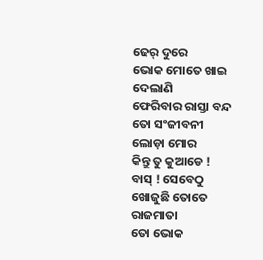ଢେର୍ ଦୁରେ
ଭୋକ ମୋତେ ଖାଇ ଦେଲାଣି
ଫେରିବାର ରାସ୍ତା ବନ୍ଦ
ତୋ ସଂଜୀବନୀ
ଲୋଡ଼ା ମୋର
କିନ୍ତୁ ତୁ କୁଆଡେ !
ବାସ୍ ! ସେବେଠୁ ଖୋଜୁଛି ତୋତେ
ରାଜମାତା
ତୋ ଭୋକ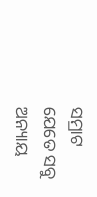ସମ୍ରାଟ
ଯେତେ ସବୁ ଅନ୍ୟାୟ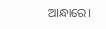ଆନ୍ଧାରେ।